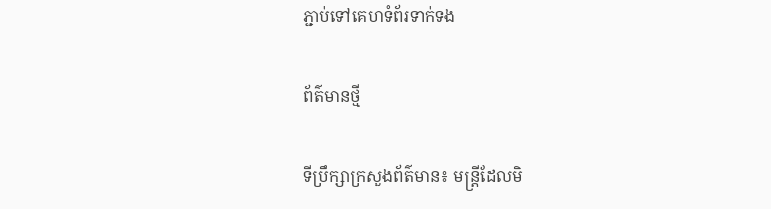ភ្ជាប់ទៅគេហទំព័រទាក់ទង

ព័ត៌មានថ្មី

ទីប្រឹក្សាក្រសួងព័ត៌មាន៖ មន្ត្រីដែលមិ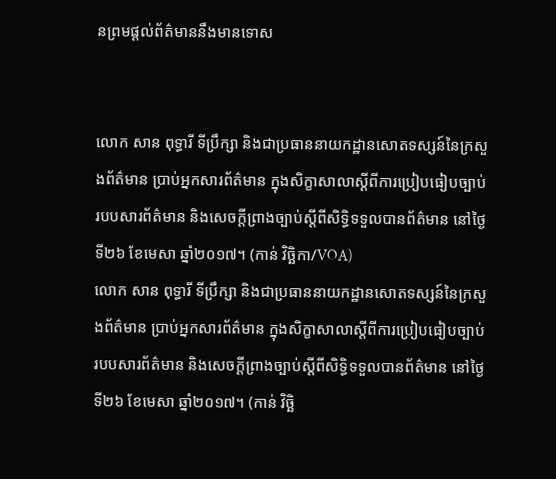នព្រមផ្តល់ព័ត៌មាននឹងមានទោស


លោក សាន ពុទ្ធារី ទីប្រឹក្សា និងជាប្រធាននាយកដ្ឋានសោតទស្សន៍នៃក្រសួងព័ត៌មាន ប្រាប់អ្នកសារព័ត៌មាន ក្នុងសិក្ខាសាលាស្តីពីការប្រៀបធៀបច្បាប់របបសារព័ត៌មាន និងសេចក្តីព្រាងច្បាប់ស្តីពីសិទ្ធិទទួលបានព័ត៌មាន នៅថ្ងៃទី២៦ ខែមេសា ឆ្នាំ២០១៧។ (កាន់ វិច្ឆិកា/VOA)
លោក សាន ពុទ្ធារី ទីប្រឹក្សា និងជាប្រធាននាយកដ្ឋានសោតទស្សន៍នៃក្រសួងព័ត៌មាន ប្រាប់អ្នកសារព័ត៌មាន ក្នុងសិក្ខាសាលាស្តីពីការប្រៀបធៀបច្បាប់របបសារព័ត៌មាន និងសេចក្តីព្រាងច្បាប់ស្តីពីសិទ្ធិទទួលបានព័ត៌មាន នៅថ្ងៃទី២៦ ខែមេសា ឆ្នាំ២០១៧។ (កាន់ វិច្ឆិ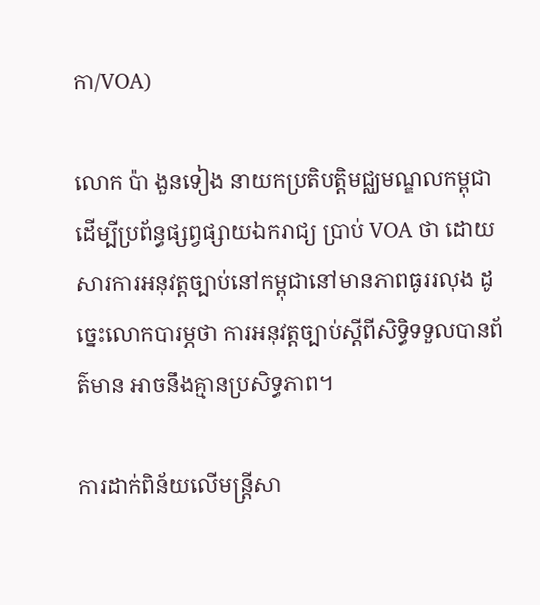កា/VOA)

លោក ប៉ា ងួនទៀង នាយកប្រតិបត្តិមជ្ឈមណ្ឌលកម្ពុជាដើម្បីប្រព័ន្ធផ្សព្វផ្សាយឯករាជ្យ ប្រាប់ VOA ថា ដោយសារការអនុវត្តច្បាប់នៅកម្ពុជានៅមានភាពធូររលុង ដូច្នេះលោកបារម្ភថា ការអនុវត្តច្បាប់ស្តីពីសិទ្ធិទទួលបានព័ត៌មាន អាចនឹងគ្មានប្រសិទ្ធភាព។

ការដាក់ពិន័យលើមន្រ្តីសា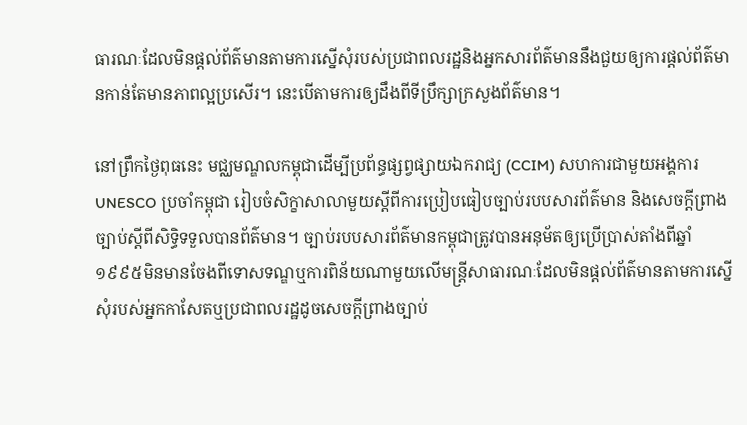ធារណៈដែលមិនផ្តល់ព័ត៌មានតាមការស្នើសុំរបស់ប្រជាពលរដ្ឋនិងអ្នកសារព័ត៌មាននឹងជួយឲ្យការផ្តល់ព័ត៌មានកាន់តែមានភាពល្អប្រសើរ។ នេះបើតាមការឲ្យដឹងពីទីប្រឹក្សាក្រសួងព័ត៌មាន។

នៅព្រឹកថ្ងៃពុធនេះ មជ្ឈមណ្ឌលកម្ពុជាដើម្បីប្រព័ន្ធផ្សព្វផ្សាយឯករាជ្យ (CCIM) សហការជាមួយអង្គការ UNESCO ប្រចាំកម្ពុជា រៀបចំសិក្ខាសាលាមួយស្តីពីការប្រៀបធៀបច្បាប់របបសារព័ត៌មាន និងសេចក្តីព្រាងច្បាប់ស្តីពីសិទ្ធិទទួលបានព័ត៌មាន។ ច្បាប់របបសារព័ត៌មានកម្ពុជាត្រូវបានអនុម័តឲ្យប្រើប្រាស់តាំងពីឆ្នាំ១៩៩៥មិនមានចែងពីទោសទណ្ឌឬការពិន័យណាមួយលើមន្រ្តីសាធារណៈដែលមិនផ្តល់ព័ត៌មានតាមការស្នើសុំរបស់អ្នកកាសែតឬប្រជាពលរដ្ឋដូចសេចក្តីព្រាងច្បាប់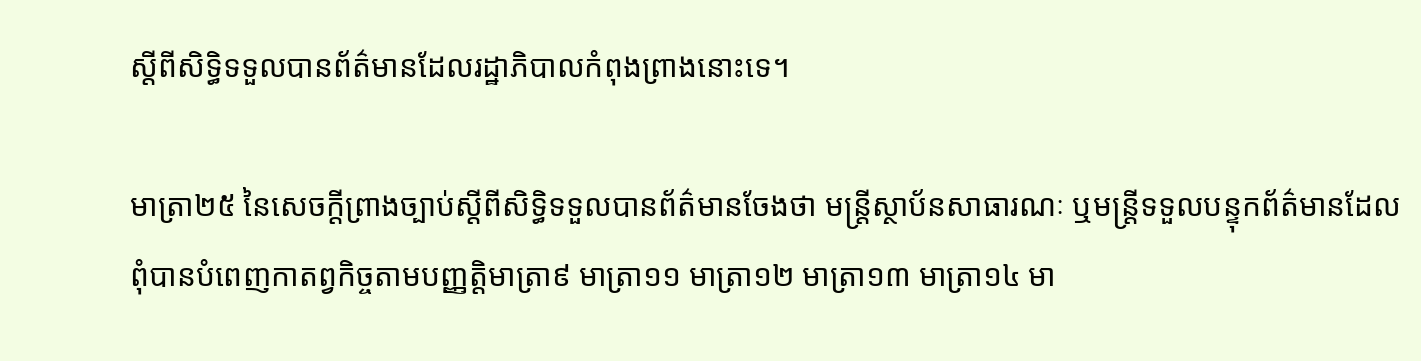ស្តីពីសិទ្ធិទទួលបានព័ត៌មានដែលរដ្ឋាភិបាលកំពុងព្រាងនោះទេ។

មាត្រា២៥ នៃសេចក្តីព្រាងច្បាប់ស្តីពីសិទ្ធិទទួលបានព័ត៌មានចែងថា មន្រ្តីស្ថាប័នសាធារណៈ ឬមន្រ្តីទទួលបន្ទុកព័ត៌មានដែលពុំបានបំពេញកាតព្វកិច្ចតាមបញ្ញត្តិមាត្រា៩ មាត្រា១១ មាត្រា១២ មាត្រា១៣ មាត្រា១៤ មា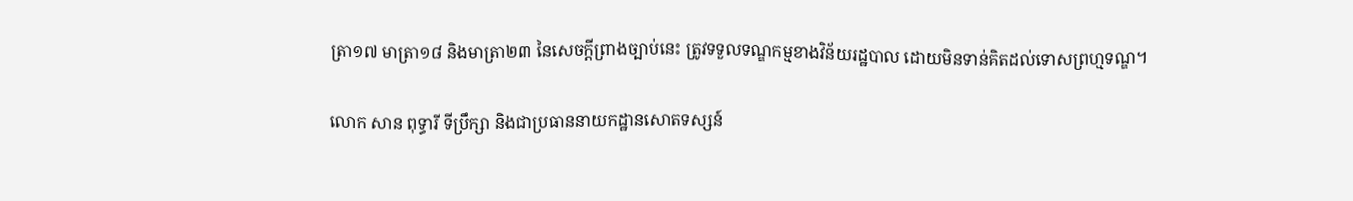ត្រា១៧ មាត្រា១៨ និងមាត្រា២៣ នៃសេចក្តីព្រាងច្បាប់នេះ ត្រូវទទួលទណ្ឌកម្មខាងវិន័យរដ្ឋបាល ដោយមិនទាន់គិតដល់ទោសព្រហ្មទណ្ឌ។

លោក សាន ពុទ្ធារី ទីប្រឹក្សា និងជាប្រធាននាយកដ្ឋានសោតទស្សន៍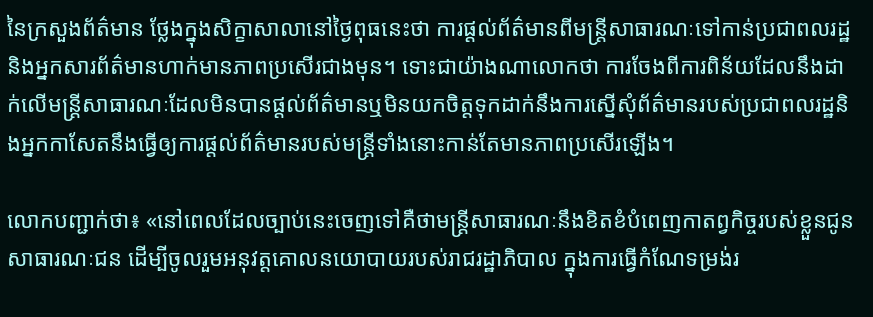នៃក្រសួងព័ត៌មាន ថ្លែងក្នុងសិក្ខាសាលានៅថ្ងៃពុធនេះថា ការផ្តល់ព័ត៌មានពីមន្រ្តីសាធារណៈទៅកាន់ប្រជាពលរដ្ឋនិងអ្នកសារព័ត៌មានហាក់មានភាពប្រសើរជាងមុន។ ទោះជាយ៉ាងណាលោកថា ការចែងពីការពិន័យដែលនឹងដាក់លើមន្រ្តីសាធារណៈដែលមិនបានផ្តល់ព័ត៌មានឬមិនយកចិត្តទុកដាក់នឹងការស្នើសុំព័ត៌មានរបស់ប្រជាពលរដ្ឋនិងអ្នកកាសែតនឹងធ្វើឲ្យការផ្តល់ព័ត៌មានរបស់មន្រ្តីទាំងនោះកាន់តែមានភាពប្រសើរឡើង។

លោកបញ្ជាក់ថា៖ «នៅពេលដែលច្បាប់នេះចេញទៅគឺថាមន្រ្តីសាធារណៈនឹងខិតខំបំពេញកាតព្វកិច្ចរបស់ខ្លួនជូនសាធារណៈជន ដើម្បីចូលរួមអនុវត្តគោលនយោបាយរបស់រាជរដ្ឋាភិបាល ក្នុងការធ្វើកំណែទម្រង់រ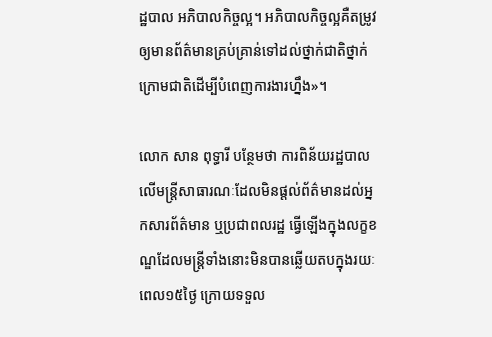ដ្ឋបាល អភិបាលកិច្ចល្អ។ អភិបាលកិច្ចល្អគឺតម្រូវឲ្យមានព័ត៌មានគ្រប់គ្រាន់ទៅដល់ថ្នាក់ជាតិថ្នាក់ក្រោមជាតិដើម្បីបំពេញការងារហ្នឹង»។

លោក សាន ពុទ្ធារី បន្ថែមថា ការពិន័យរដ្ឋបាលលើមន្រ្តីសាធារណៈដែលមិនផ្តល់ព័ត៌មានដល់អ្នកសារព័ត៌មាន ឬប្រជាពលរដ្ឋ ធ្វើឡើងក្នុងលក្ខខណ្ឌដែលមន្រ្តីទាំងនោះមិនបានឆ្លើយតបក្នុងរយៈពេល១៥ថ្ងៃ ក្រោយទទួល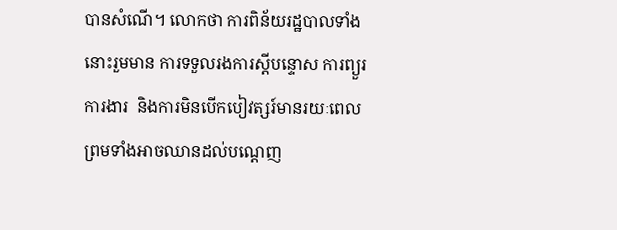បានសំណើ។ លោកថា ការពិន័យរដ្ឋបាលទាំងនោះរួមមាន ការទទួលរងការស្តីបន្ទោស ការព្យួរការងារ  និងការមិនបើកបៀវត្សរ៍មានរយៈពេល ព្រមទាំងអាចឈានដល់បណ្តេញ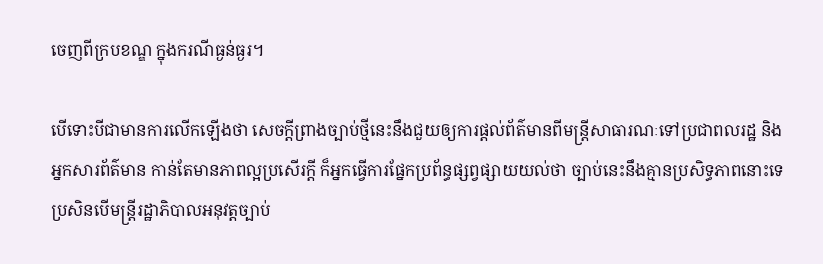ចេញពីក្របខណ្ឌ ក្នុងករណីធ្ងន់ធ្ងរ។

បើទោះបីជាមានការលើកឡើងថា សេចក្តីព្រាងច្បាប់ថ្មីនេះនឹងជួយឲ្យការផ្តល់ព័ត៌មានពីមន្រ្តីសាធារណៈទៅប្រជាពលរដ្ឋ និងអ្នកសារព័ត៌មាន កាន់តែមានភាពល្អប្រសើរក្តី ក៏អ្នកធ្វើការផ្នែកប្រព័ន្ធផ្សព្វផ្សាយយល់ថា ច្បាប់នេះនឹងគ្មានប្រសិទ្ធភាពនោះទេ ប្រសិនបើមន្រ្តីរដ្ឋាភិបាលអនុវត្តច្បាប់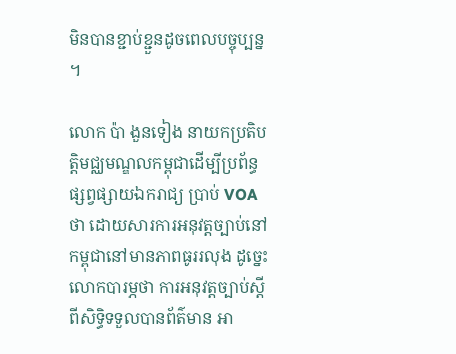មិនបានខ្ជាប់ខ្ជួនដូចពេលបច្ចុប្បន្ន។

លោក ប៉ា ងួនទៀង នាយកប្រតិបត្តិមជ្ឈមណ្ឌលកម្ពុជាដើម្បីប្រព័ន្ធផ្សព្វផ្សាយឯករាជ្យ ប្រាប់ VOA ថា ដោយសារការអនុវត្តច្បាប់នៅកម្ពុជានៅមានភាពធូររលុង ដូច្នេះលោកបារម្ភថា ការអនុវត្តច្បាប់ស្តីពីសិទ្ធិទទួលបានព័ត៌មាន អា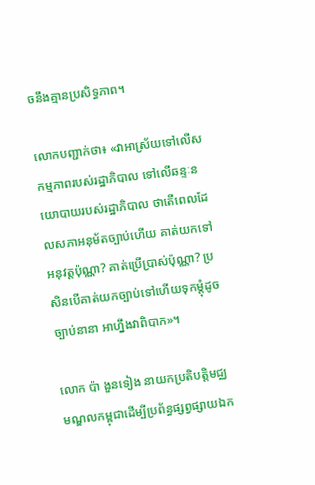ចនឹងគ្មានប្រសិទ្ធភាព។

លោកបញ្ជាក់ថា៖ «វាអាស្រ័យទៅលើសកម្មភាពរបស់រដ្ឋាភិបាល ទៅលើឆន្ទៈនយោបាយរបស់រដ្ឋាភិបាល ថាតើពេលដែលសភាអនុម័តច្បាប់ហើយ គាត់យកទៅអនុវត្តប៉ុណ្ណា? គាត់ប្រើប្រាស់ប៉ុណ្ណា? ប្រសិនបើគាត់យកច្បាប់ទៅហើយទុកម្តុំដូចច្បាប់នានា អាហ្នឹងវាពិបាក»។

លោក ប៉ា ងួនទៀង នាយកប្រតិបត្តិមជ្ឈមណ្ឌលកម្ពុជាដើម្បីប្រព័ន្ធផ្សព្វផ្សាយឯក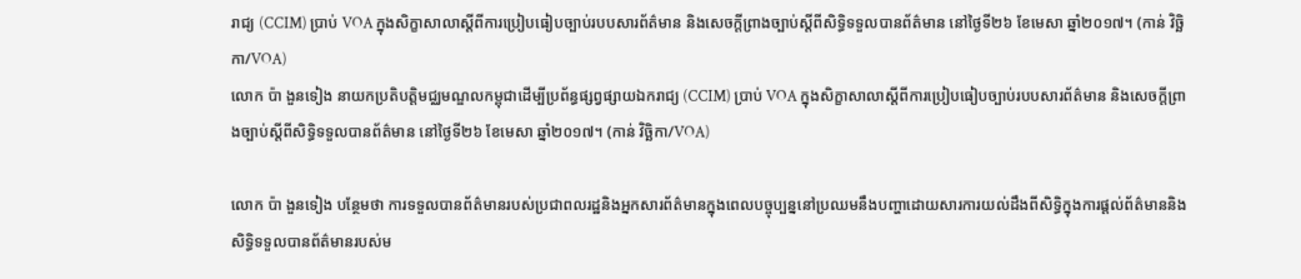រាជ្យ (CCIM) ប្រាប់ VOA ក្នុងសិក្ខាសាលាស្តីពីការប្រៀបធៀបច្បាប់របបសារព័ត៌មាន និងសេចក្តីព្រាងច្បាប់ស្តីពីសិទ្ធិទទួលបានព័ត៌មាន នៅថ្ងៃទី២៦ ខែមេសា ឆ្នាំ២០១៧។ (កាន់ វិច្ឆិកា/VOA)
លោក ប៉ា ងួនទៀង នាយកប្រតិបត្តិមជ្ឈមណ្ឌលកម្ពុជាដើម្បីប្រព័ន្ធផ្សព្វផ្សាយឯករាជ្យ (CCIM) ប្រាប់ VOA ក្នុងសិក្ខាសាលាស្តីពីការប្រៀបធៀបច្បាប់របបសារព័ត៌មាន និងសេចក្តីព្រាងច្បាប់ស្តីពីសិទ្ធិទទួលបានព័ត៌មាន នៅថ្ងៃទី២៦ ខែមេសា ឆ្នាំ២០១៧។ (កាន់ វិច្ឆិកា/VOA)

លោក ប៉ា ងួនទៀង បន្ថែមថា ការទទួលបានព័ត៌មានរបស់ប្រជាពលរដ្ឋនិងអ្នកសារព័ត៌មានក្នុងពេលបច្ចុប្បន្ននៅប្រឈមនឹងបញ្ហាដោយសារការយល់ដឹងពីសិទ្ធិក្នុងការផ្តល់ព័ត៌មាននិងសិទ្ធិទទួលបានព័ត៌មានរបស់ម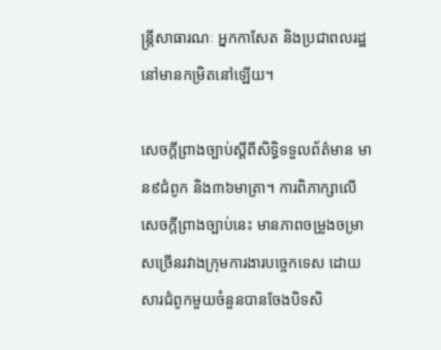ន្រ្តីសាធារណៈ អ្នកកាសែត និងប្រជាពលរដ្ឋនៅមានកម្រិតនៅឡើយ។

សេចក្ដីព្រាងច្បាប់ស្ដីពីសិទ្ធិទទួលព័ត៌មាន មាន៩ជំពូក និង៣៦មាត្រា។ ការពិភាក្សាលើសេចក្ដីព្រាងច្បាប់នេះ មានភាពចម្រូងចម្រាសច្រើនរវាងក្រុមការងារបច្ចេកទេស ដោយសារជំពូកមួយចំនួនបានចែងបិទសិ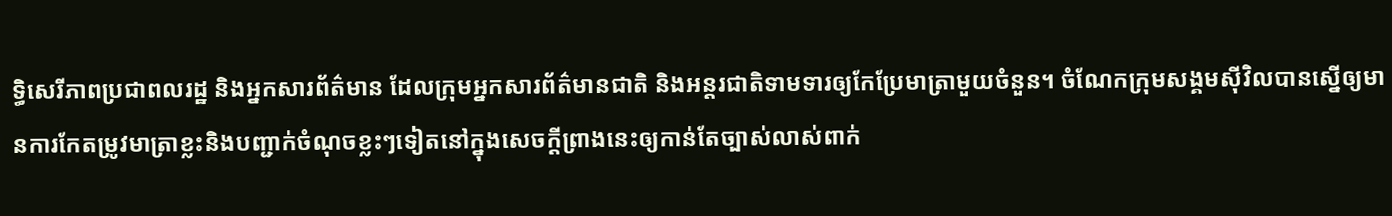ទ្ធិសេរីភាពប្រជាពលរដ្ឋ និងអ្នកសារព័ត៌មាន ដែលក្រុមអ្នកសារព័ត៌មានជាតិ និងអន្តរជាតិទាមទារឲ្យកែប្រែមាត្រាមួយចំនួន។ ចំណែកក្រុមសង្គមស៊ីវិលបានស្នើឲ្យមានការកែតម្រូវមាត្រាខ្លះនិងបញ្ជាក់ចំណុចខ្លះៗទៀតនៅក្នុងសេចក្ដីព្រាងនេះឲ្យកាន់តែច្បាស់លាស់ពាក់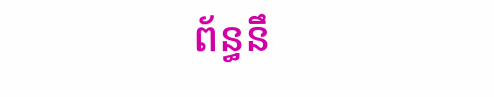ព័ន្ធនឹ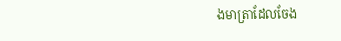ងមាត្រាដែលចែង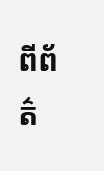ពីព័ត៌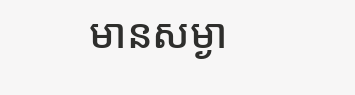មានសម្ងា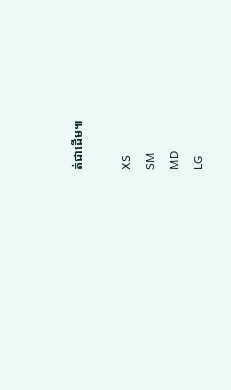ត់ជាដើម៕

XS
SM
MD
LG